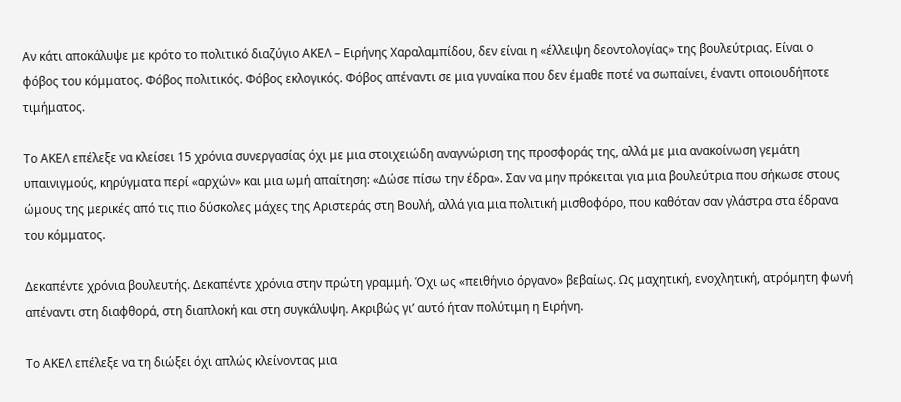Αν κάτι αποκάλυψε με κρότο το πολιτικό διαζύγιο ΑΚΕΛ – Ειρήνης Χαραλαμπίδου, δεν είναι η «έλλειψη δεοντολογίας» της βουλεύτριας. Είναι ο φόβος του κόμματος. Φόβος πολιτικός. Φόβος εκλογικός. Φόβος απέναντι σε μια γυναίκα που δεν έμαθε ποτέ να σωπαίνει, έναντι οποιουδήποτε τιμήματος.

Το ΑΚΕΛ επέλεξε να κλείσει 15 χρόνια συνεργασίας όχι με μια στοιχειώδη αναγνώριση της προσφοράς της, αλλά με μια ανακοίνωση γεμάτη υπαινιγμούς, κηρύγματα περί «αρχών» και μια ωμή απαίτηση: «Δώσε πίσω την έδρα». Σαν να μην πρόκειται για μια βουλεύτρια που σήκωσε στους ώμους της μερικές από τις πιο δύσκολες μάχες της Αριστεράς στη Βουλή, αλλά για μια πολιτική μισθοφόρο, που καθόταν σαν γλάστρα στα έδρανα του κόμματος.

Δεκαπέντε χρόνια βουλευτής. Δεκαπέντε χρόνια στην πρώτη γραμμή. Όχι ως «πειθήνιο όργανο» βεβαίως. Ως μαχητική, ενοχλητική, ατρόμητη φωνή απέναντι στη διαφθορά, στη διαπλοκή και στη συγκάλυψη. Ακριβώς γι’ αυτό ήταν πολύτιμη η Ειρήνη.

Το ΑΚΕΛ επέλεξε να τη διώξει όχι απλώς κλείνοντας μια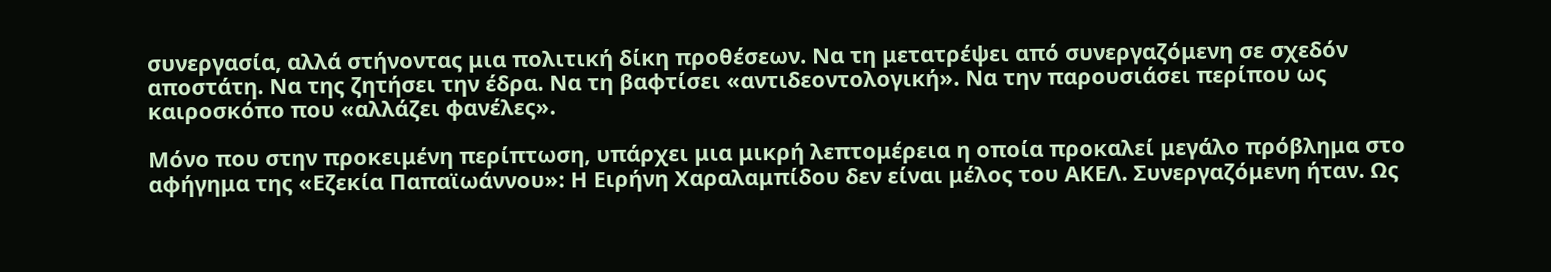συνεργασία, αλλά στήνοντας μια πολιτική δίκη προθέσεων. Να τη μετατρέψει από συνεργαζόμενη σε σχεδόν αποστάτη. Να της ζητήσει την έδρα. Να τη βαφτίσει «αντιδεοντολογική». Να την παρουσιάσει περίπου ως καιροσκόπο που «αλλάζει φανέλες».

Μόνο που στην προκειμένη περίπτωση, υπάρχει μια μικρή λεπτομέρεια η οποία προκαλεί μεγάλο πρόβλημα στο αφήγημα της «Εζεκία Παπαϊωάννου»: Η Ειρήνη Χαραλαμπίδου δεν είναι μέλος του ΑΚΕΛ. Συνεργαζόμενη ήταν. Ως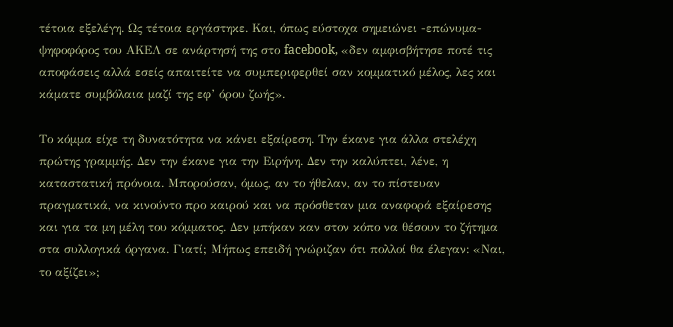τέτοια εξελέγη. Ως τέτοια εργάστηκε. Και, όπως εύστοχα σημειώνει -επώνυμα- ψηφοφόρος του ΑΚΕΛ σε ανάρτησή της στο facebook, «δεν αμφισβήτησε ποτέ τις αποφάσεις αλλά εσείς απαιτείτε να συμπεριφερθεί σαν κομματικό μέλος, λες και κάματε συμβόλαια μαζί της εφ’ όρου ζωής».

Το κόμμα είχε τη δυνατότητα να κάνει εξαίρεση. Την έκανε για άλλα στελέχη πρώτης γραμμής. Δεν την έκανε για την Ειρήνη. Δεν την καλύπτει, λένε, η καταστατική πρόνοια. Μπορούσαν, όμως, αν το ήθελαν, αν το πίστευαν πραγματικά, να κινούντο προ καιρού και να πρόσθεταν μια αναφορά εξαίρεσης και για τα μη μέλη του κόμματος. Δεν μπήκαν καν στον κόπο να θέσουν το ζήτημα στα συλλογικά όργανα. Γιατί; Μήπως επειδή γνώριζαν ότι πολλοί θα έλεγαν: «Ναι, το αξίζει»;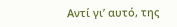Αντί γι’ αυτό, της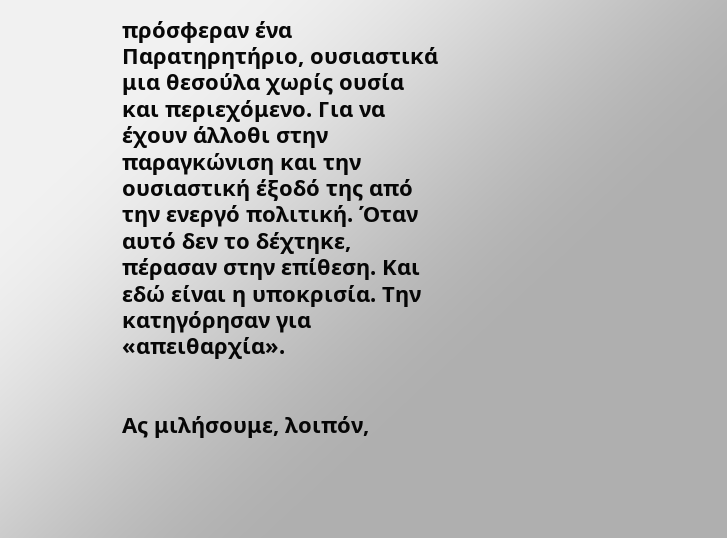πρόσφεραν ένα Παρατηρητήριο, ουσιαστικά μια θεσούλα χωρίς ουσία και περιεχόμενο. Για να έχουν άλλοθι στην παραγκώνιση και την ουσιαστική έξοδό της από την ενεργό πολιτική. Όταν αυτό δεν το δέχτηκε, πέρασαν στην επίθεση. Και εδώ είναι η υποκρισία. Την κατηγόρησαν για «απειθαρχία».


Ας μιλήσουμε, λοιπόν,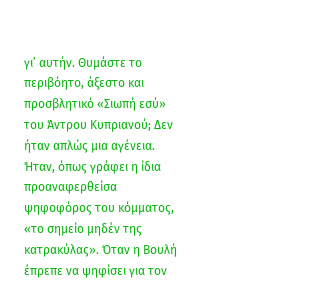γι’ αυτήν. Θυμάστε το περιβόητο, άξεστο και προσβλητικό «Σιωπή εσύ» του Άντρου Κυπριανού; Δεν ήταν απλώς μια αγένεια. Ήταν, όπως γράφει η ίδια προαναφερθείσα ψηφοφόρος του κόμματος, «το σημείο μηδέν της κατρακύλας». Όταν η Βουλή έπρεπε να ψηφίσει για τον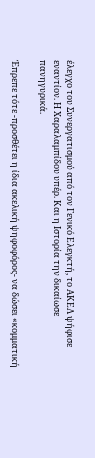έλεγχο του Συνεργατισμού από τον Γενικό Ελεγκτή, το ΑΚΕΛ ψήφισε εναντίον. Η Χαραλαμπίδου υπέρ. Και η Ιστορία την δικαίωσε πανηγυρικά.

Έπρεπε τότε -προσθέτει η ίδια ακελική ψηφοφόρος- να δώσει «κομματική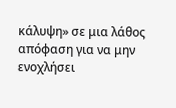κάλυψη» σε μια λάθος απόφαση για να μην ενοχλήσει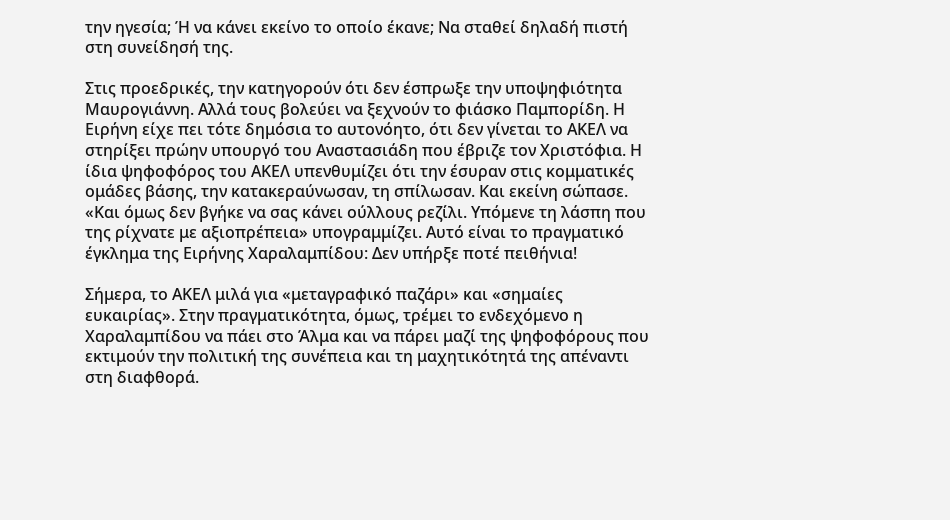την ηγεσία; Ή να κάνει εκείνο το οποίο έκανε; Να σταθεί δηλαδή πιστή στη συνείδησή της.

Στις προεδρικές, την κατηγορούν ότι δεν έσπρωξε την υποψηφιότητα Μαυρογιάννη. Αλλά τους βολεύει να ξεχνούν το φιάσκο Παμπορίδη. Η Ειρήνη είχε πει τότε δημόσια το αυτονόητο, ότι δεν γίνεται το ΑΚΕΛ να στηρίξει πρώην υπουργό του Αναστασιάδη που έβριζε τον Χριστόφια. Η ίδια ψηφοφόρος του ΑΚΕΛ υπενθυμίζει ότι την έσυραν στις κομματικές ομάδες βάσης, την κατακεραύνωσαν, τη σπίλωσαν. Και εκείνη σώπασε. «Και όμως δεν βγήκε να σας κάνει ούλλους ρεζίλι. Υπόμενε τη λάσπη που της ρίχνατε με αξιοπρέπεια» υπογραμμίζει. Αυτό είναι το πραγματικό έγκλημα της Ειρήνης Χαραλαμπίδου: Δεν υπήρξε ποτέ πειθήνια!

Σήμερα, το ΑΚΕΛ μιλά για «μεταγραφικό παζάρι» και «σημαίες ευκαιρίας». Στην πραγματικότητα, όμως, τρέμει το ενδεχόμενο η Χαραλαμπίδου να πάει στο Άλμα και να πάρει μαζί της ψηφοφόρους που εκτιμούν την πολιτική της συνέπεια και τη μαχητικότητά της απέναντι στη διαφθορά.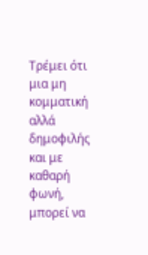Τρέμει ότι μια μη κομματική αλλά δημοφιλής και με καθαρή φωνή, μπορεί να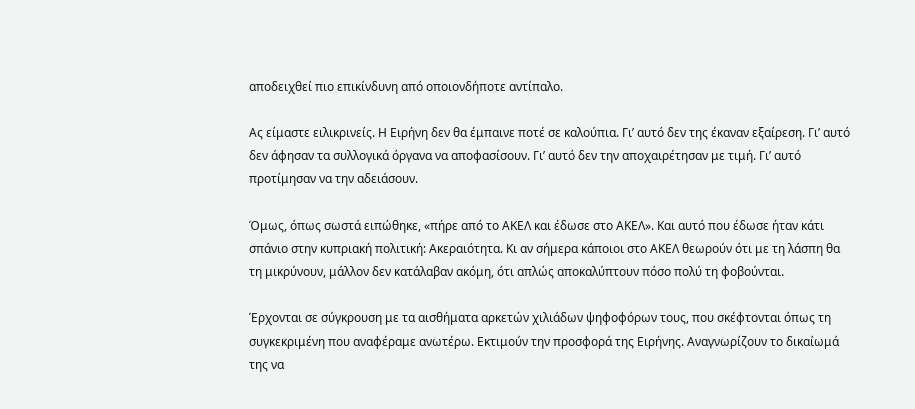αποδειχθεί πιο επικίνδυνη από οποιονδήποτε αντίπαλο.

Ας είμαστε ειλικρινείς. Η Ειρήνη δεν θα έμπαινε ποτέ σε καλούπια. Γι’ αυτό δεν της έκαναν εξαίρεση. Γι’ αυτό δεν άφησαν τα συλλογικά όργανα να αποφασίσουν. Γι’ αυτό δεν την αποχαιρέτησαν με τιμή. Γι’ αυτό προτίμησαν να την αδειάσουν.

Όμως, όπως σωστά ειπώθηκε, «πήρε από το ΑΚΕΛ και έδωσε στο ΑΚΕΛ». Και αυτό που έδωσε ήταν κάτι σπάνιο στην κυπριακή πολιτική: Ακεραιότητα. Κι αν σήμερα κάποιοι στο ΑΚΕΛ θεωρούν ότι με τη λάσπη θα τη μικρύνουν, μάλλον δεν κατάλαβαν ακόμη, ότι απλώς αποκαλύπτουν πόσο πολύ τη φοβούνται.

Έρχονται σε σύγκρουση με τα αισθήματα αρκετών χιλιάδων ψηφοφόρων τους, που σκέφτονται όπως τη συγκεκριμένη που αναφέραμε ανωτέρω. Εκτιμούν την προσφορά της Ειρήνης. Αναγνωρίζουν το δικαίωμά της να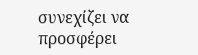συνεχίζει να προσφέρει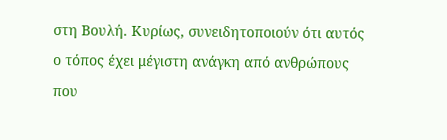στη Βουλή. Κυρίως, συνειδητοποιούν ότι αυτός ο τόπος έχει μέγιστη ανάγκη από ανθρώπους που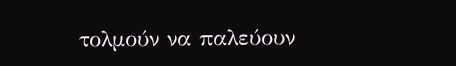τολμούν να παλεύουν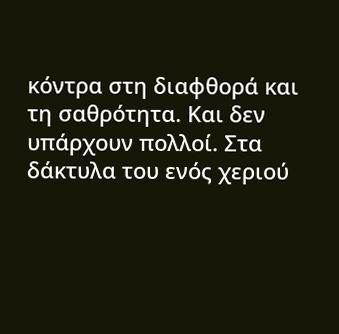κόντρα στη διαφθορά και τη σαθρότητα. Και δεν υπάρχουν πολλοί. Στα δάκτυλα του ενός χεριού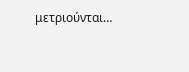μετριούνται…